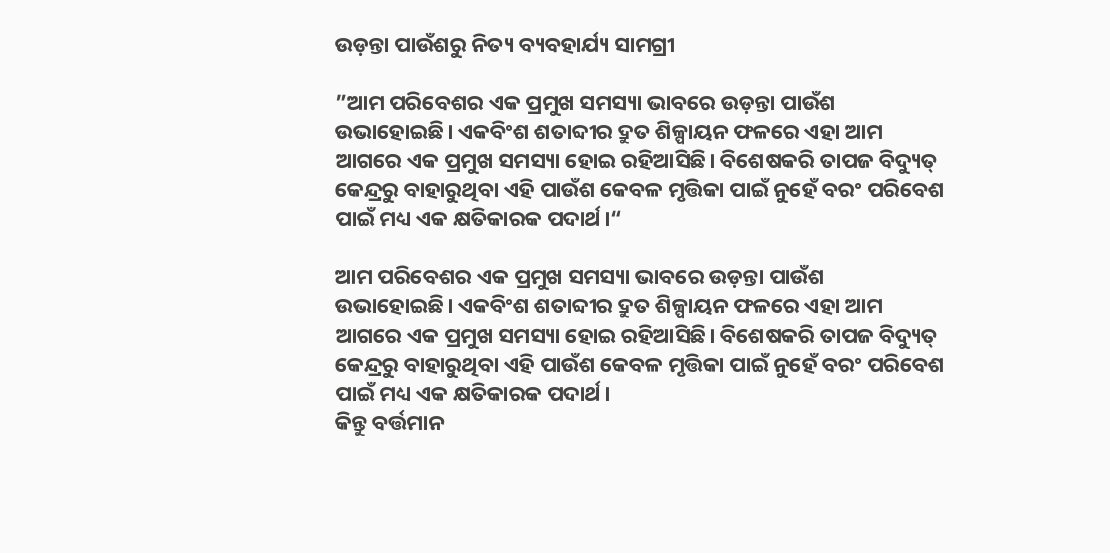ଉଡ଼ନ୍ତା ପାଉଁଶରୁ ନିତ୍ୟ ବ୍ୟବହାର୍ଯ୍ୟ ସାମଗ୍ରୀ

”ଆମ ପରିବେଶର ଏକ ପ୍ରମୁଖ ସମସ୍ୟା ଭାବରେ ଉଡ଼ନ୍ତା ପାଉଁଶ ଉଭାହୋଇଛି। ଏକବିଂଶ ଶତାବ୍ଦୀର ଦ୍ରୁତ ଶିଳ୍ପାୟନ ଫଳରେ ଏହା ଆମ ଆଗରେ ଏକ ପ୍ରମୁଖ ସମସ୍ୟା ହୋଇ ରହିଆସିଛି। ବିଶେଷକରି ତାପଜ ବିଦ୍ୟୁତ୍‌ କେନ୍ଦ୍ରରୁ ବାହାରୁଥିବା ଏହି ପାଉଁଶ କେବଳ ମୃତ୍ତିକା ପାଇଁ ନୁହେଁ ବରଂ ପରିବେଶ ପାଇଁ ମଧ୍ୟ ଏକ କ୍ଷତିକାରକ ପଦାର୍ଥ।“

ଆମ ପରିବେଶର ଏକ ପ୍ରମୁଖ ସମସ୍ୟା ଭାବରେ ଉଡ଼ନ୍ତା ପାଉଁଶ ଉଭାହୋଇଛି। ଏକବିଂଶ ଶତାବ୍ଦୀର ଦ୍ରୁତ ଶିଳ୍ପାୟନ ଫଳରେ ଏହା ଆମ ଆଗରେ ଏକ ପ୍ରମୁଖ ସମସ୍ୟା ହୋଇ ରହିଆସିଛି। ବିଶେଷକରି ତାପଜ ବିଦ୍ୟୁତ୍‌ କେନ୍ଦ୍ରରୁ ବାହାରୁଥିବା ଏହି ପାଉଁଶ କେବଳ ମୃତ୍ତିକା ପାଇଁ ନୁହେଁ ବରଂ ପରିବେଶ ପାଇଁ ମଧ୍ୟ ଏକ କ୍ଷତିକାରକ ପଦାର୍ଥ।
କିନ୍ତୁ ବର୍ତ୍ତମାନ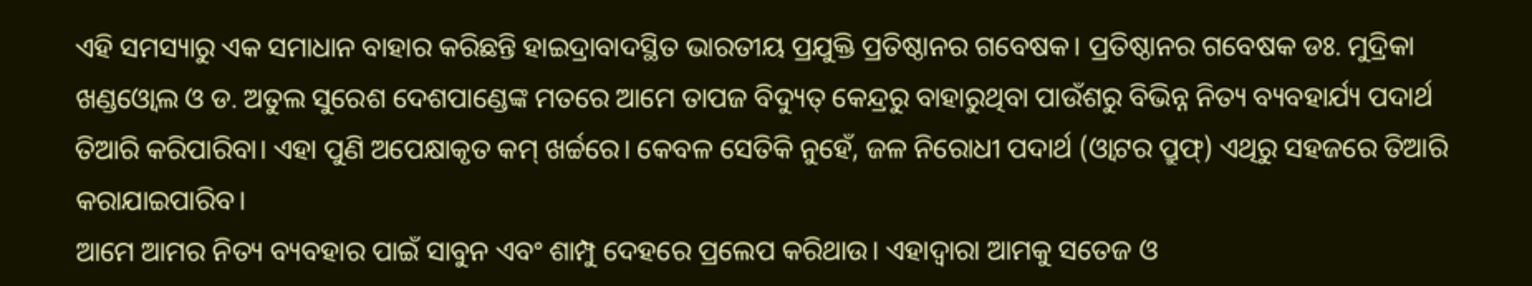ଏହି ସମସ୍ୟାରୁ ଏକ ସମାଧାନ ବାହାର କରିଛନ୍ତି ହାଇଦ୍ରାବାଦସ୍ଥିତ ଭାରତୀୟ ପ୍ରଯୁକ୍ତି ପ୍ରତିଷ୍ଠାନର ଗବେଷକ। ପ୍ରତିଷ୍ଠାନର ଗବେଷକ ଡଃ. ମୁଦ୍ରିକା ଖଣ୍ଡଓ୍ବୋଲ ଓ ଡ. ଅତୁଲ ସୁରେଶ ଦେଶପାଣ୍ଡେଙ୍କ ମତରେ ଆମେ ତାପଜ ବିଦ୍ୟୁତ୍‌ କେନ୍ଦ୍ରରୁ ବାହାରୁଥିବା ପାଉଁଶରୁ ବିଭିନ୍ନ ନିତ୍ୟ ବ୍ୟବହାର୍ଯ୍ୟ ପଦାର୍ଥ ତିଆରି କରିପାରିବା। ଏହା ପୁଣି ଅପେକ୍ଷାକୃତ କମ୍‌ ଖର୍ଚ୍ଚରେ। କେବଳ ସେତିକି ନୁହେଁ, ଜଳ ନିରୋଧୀ ପଦାର୍ଥ (ଓ୍ବାଟର ପ୍ରୁଫ୍‌) ଏଥିରୁ ସହଜରେ ତିଆରି କରାଯାଇପାରିବ।
ଆମେ ଆମର ନିତ୍ୟ ବ୍ୟବହାର ପାଇଁ ସାବୁନ ଏବଂ ଶାମ୍ପୁ ଦେହରେ ପ୍ରଲେପ କରିଥାଉ। ଏହାଦ୍ୱାରା ଆମକୁ ସତେଜ ଓ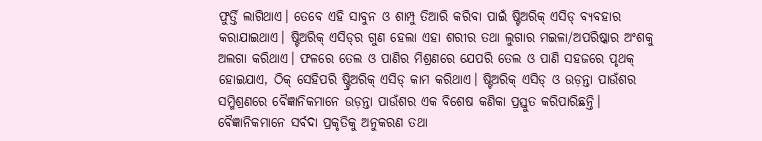ଫୁର୍ତ୍ତି ଲାଗିଥାଏ। ତେବେ ଏହି ସାବୁନ ଓ ଶାମ୍ପୁ ତିଆରି କରିବା ପାଇଁ ଷ୍ଟିଅରିକ୍‌ ଏସିଡ୍‌ ବ୍ୟବହାର କରାଯାଇଥାଏ। ଷ୍ଟିଅରିକ୍‌ ଏସିଡ୍‌ର ଗୁଣ ହେଲା ଏହା ଶରୀର ତଥା ଲୁଗାର ମଇଳା/ଅପରିଷ୍କାର ଅଂଶକୁ ଅଲଗା କରିଥାଏ। ଫଳରେ ତେଲ ଓ ପାଣିର ମିଶ୍ରଣରେ ଯେପରି ତେଲ ଓ ପାଣି ସହଜରେ ପୃଥକ୍‌ ହୋଇଯାଏ, ଠିକ୍‌ ସେହିପରି ଷ୍ଟ୍ରିଅରିକ୍‌ ଏସିଡ୍‌ କାମ କରିଥାଏ। ଷ୍ଟିଅରିକ୍‌ ଏସିଡ୍‌ ଓ ଉଡ଼ନ୍ତା ପାଉଁଶର ସମ୍ମିଶ୍ରଣରେ ବୈଜ୍ଞାନିକମାନେ ଉଡ଼ନ୍ତା ପାଉଁଶର ଏକ ବିଶେଷ କଣିକା ପ୍ରସ୍ତୁତ କରିପାରିଛନ୍ତି।
ବୈଜ୍ଞାନିକମାନେ ସର୍ବଦା ପ୍ରକୃତିକୁ ଅନୁକରଣ ତଥା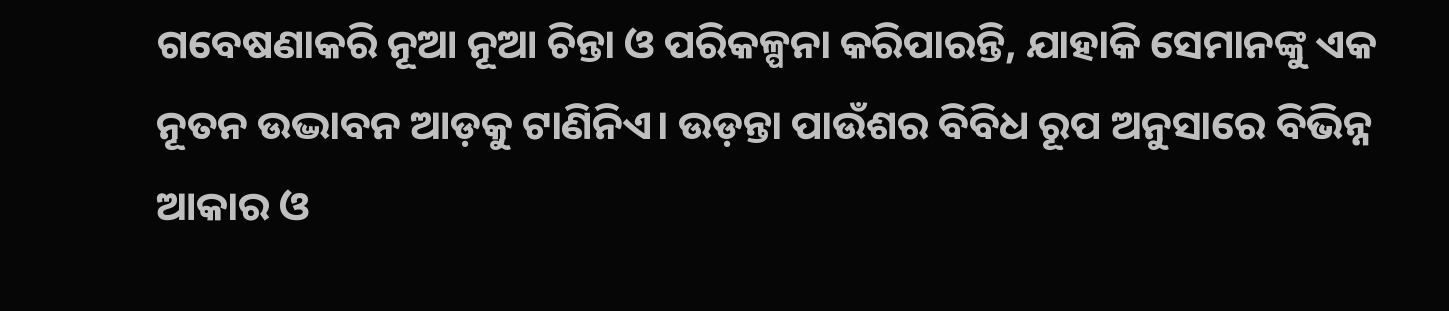ଗବେଷଣାକରି ନୂଆ ନୂଆ ଚିନ୍ତା ଓ ପରିକଳ୍ପନା କରିପାରନ୍ତି, ଯାହାକି ସେମାନଙ୍କୁ ଏକ ନୂତନ ଉଦ୍ଭାବନ ଆଡ଼କୁ ଟାଣିନିଏ। ଉଡ଼ନ୍ତା ପାଉଁଶର ବିବିଧ ରୂପ ଅନୁସାରେ ବିଭିନ୍ନ ଆକାର ଓ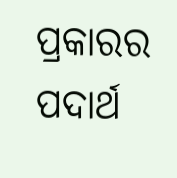ପ୍ରକାରର ପଦାର୍ଥ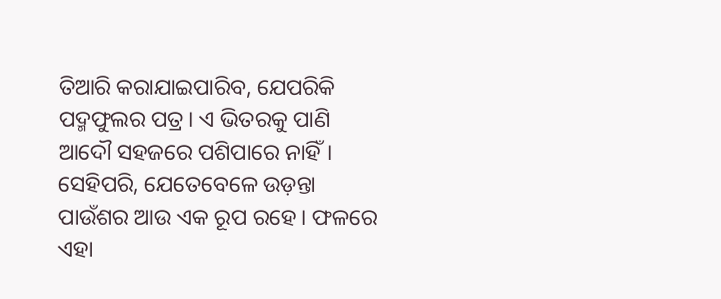ତିଆରି କରାଯାଇପାରିବ, ଯେପରିକି ପଦ୍ମଫୁଲର ପତ୍ର। ଏ ଭିତରକୁ ପାଣି ଆଦୌ ସହଜରେ ପଶିପାରେ ନାହିଁ। ସେହିପରି, ଯେତେବେଳେ ଉଡ଼ନ୍ତା ପାଉଁଶର ଆଉ ଏକ ରୂପ ରହେ। ଫଳରେ ଏହା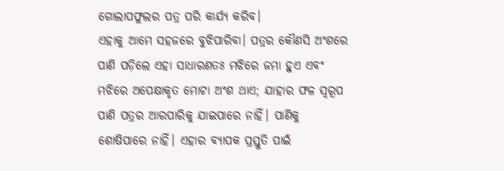ଗୋଲାପଫୁଲର ପତ୍ର ପରି କାର୍ଯ୍ୟ କରିବ।
ଏହାକୁ ଆମେ ସହଜରେ ବୁଝିପାରିବା। ପତ୍ରର କୌଣସି ଅଂଶରେ ପାଣି ପଡ଼ିଲେ ଏହା ସାଧାରଣତଃ ମଝିରେ ଜମା ହୁଏ ଏବଂ ମଝିରେ ଅପେକ୍ଷାକୃତ ମୋଟା ଅଂଶ ଥାଏ; ଯାହାର ଫଳ ସ୍ବରୂପ ପାଣି ପତ୍ରର ଆରପାରିକୁ ଯାଇପାରେ ନାହିଁ। ପାଣିକୁ ଶୋଷିପାରେ ନାହିଁ। ଏହାର ବ୍ୟାପକ ପ୍ରସ୍ତୁତି ପାଇଁ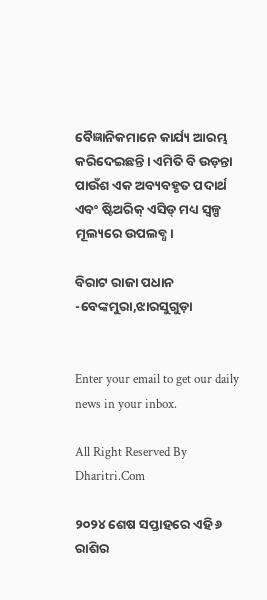ବୈଜ୍ଞାନିକମାନେ କାର୍ଯ୍ୟ ଆରମ୍ଭ କରିଦେଇଛନ୍ତି। ଏମିତି ବି ଉଡ଼ନ୍ତା ପାଉଁଶ ଏକ ଅବ୍ୟବହୃତ ପଦାର୍ଥ ଏବଂ ଷ୍ଟିଅରିକ୍‌ ଏସିଡ୍‌ ମଧ୍ୟ ସ୍ବଳ୍ପ ମୂଲ୍ୟରେ ଉପଲବ୍ଧ।

ବିରାଟ ରାଜା ପଧାନ
-ବେଙ୍କମୁରା,ଝାରସୁଗୁଡ଼ା


Enter your email to get our daily news in your inbox.

All Right Reserved By Dharitri.Com

୨୦୨୪ ଶେଷ ସପ୍ତାହରେ ଏହି ୬ ରାଶିର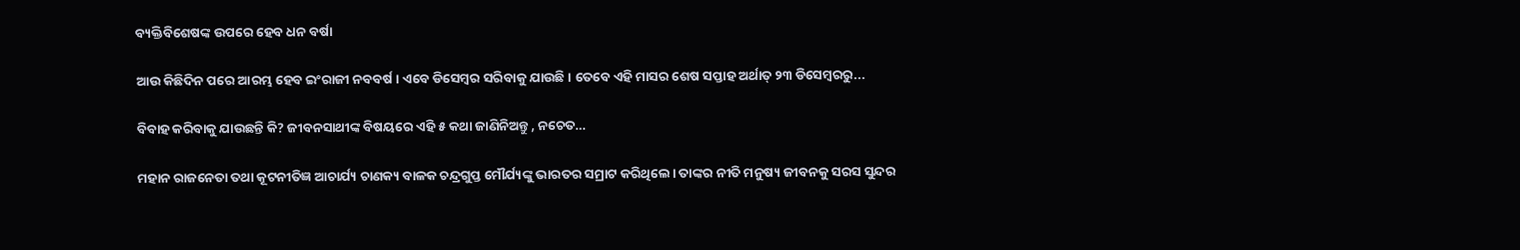ବ୍ୟକ୍ତିବିଶେଷଙ୍କ ଉପରେ ହେବ ଧନ ବର୍ଷା

ଆଉ କିଛିଦିନ ପରେ ଆରମ୍ଭ ହେବ ଇଂରାଜୀ ନବବର୍ଷ। ଏବେ ଡିସେମ୍ବର ସରିବାକୁ ଯାଉଛି। ତେବେ ଏହି ମାସର ଶେଷ ସପ୍ତାହ ଅର୍ଥାତ୍‌ ୨୩ ଡିସେମ୍ବରରୁ...

ବିବାହ କରିବାକୁ ଯାଉଛନ୍ତି କି? ଜୀବନସାଥୀଙ୍କ ବିଷୟରେ ଏହି ୫ କଥା ଜାଣିନିଅନ୍ତୁ , ନଚେତ…

ମହାନ ରାଜନେତା ତଥା କୂଟନୀତିଜ୍ଞ ଆଚାର୍ଯ୍ୟ ଚାଣକ୍ୟ ବାଳକ ଚନ୍ଦ୍ରଗୁପ୍ତ ମୌର୍ଯ୍ୟଙ୍କୁ ଭାରତର ସମ୍ରାଟ କରିଥିଲେ। ତାଙ୍କର ନୀତି ମନୁଷ୍ୟ ଜୀବନକୁ ସରସ ସୁନ୍ଦର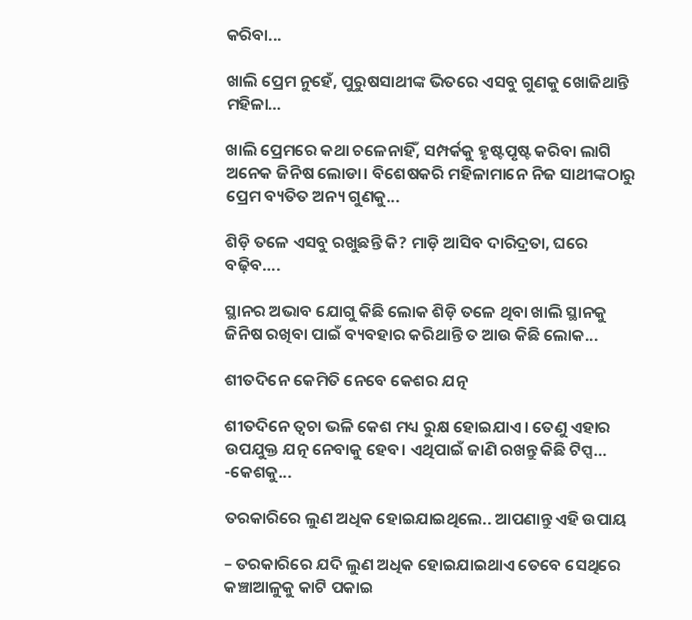କରିବା...

ଖାଲି ପ୍ରେମ ନୁହେଁ, ପୁରୁଷସାଥୀଙ୍କ ଭିତରେ ଏସବୁ ଗୁଣକୁ ଖୋଜିଥାନ୍ତି ମହିଳା…

ଖାଲି ପ୍ରେମରେ କଥା ଚଳେନାହିଁ, ସମ୍ପର୍କକୁ ହୃଷ୍ଟପୃଷ୍ଟ କରିବା ଲାଗି ଅନେକ ଜିନିଷ ଲୋଡା। ବିଶେଷକରି ମହିଳାମାନେ ନିଜ ସାଥୀଙ୍କଠାରୁ ପ୍ରେମ ବ୍ୟତିତ ଅନ୍ୟ ଗୁଣକୁ...

ଶିଡ଼ି ତଳେ ଏସବୁ ରଖୁଛନ୍ତି କି? ମାଡ଼ି ଆସିବ ଦାରିଦ୍ରତା, ଘରେ ବଢ଼ିବ….

ସ୍ଥାନର ଅଭାବ ଯୋଗୁ କିଛି ଲୋକ ଶିଡ଼ି ତଳେ ଥିବା ଖାଲି ସ୍ଥାନକୁ ଜିନିଷ ରଖିବା ପାଇଁ ବ୍ୟବହାର କରିଥାନ୍ତି ତ ଆଉ କିଛି ଲୋକ...

ଶୀତଦିନେ କେମିତି ନେବେ କେଶର ଯତ୍ନ

ଶୀତଦିନେ ତ୍ୱଚା ଭଳି କେଶ ମଧ୍ୟ ରୁକ୍ଷ ହୋଇଯାଏ। ତେଣୁ ଏହାର ଉପଯୁକ୍ତ ଯତ୍ନ ନେବାକୁ ହେବ। ଏଥିପାଇଁ ଜାଣି ରଖନ୍ତୁ କିଛି ଟିପ୍ସ… -କେଶକୁ...

ତରକାରିରେ ଲୁଣ ଅଧିକ ହୋଇଯାଇଥିଲେ.. ଆପଣାନ୍ତୁ ଏହି ଉପାୟ

– ତରକାରିରେ ଯଦି ଲୁଣ ଅଧିକ ହୋଇଯାଇଥାଏ ତେବେ ସେଥିରେ କଞ୍ଚାଆଳୁକୁ କାଟି ପକାଇ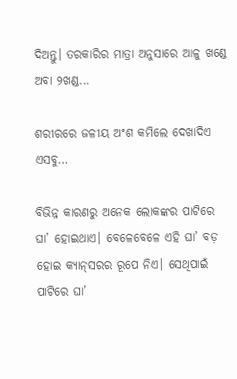ଦିଅନ୍ତୁ। ତରକାରିର ମାତ୍ରା ଅନୁସାରେ ଆଳୁ ଖଣ୍ଡେ ଅବା ୨ଖଣ୍ଡ...

ଶରୀରରେ ଜଳୀୟ ଅଂଶ କମିଲେ ଦେଖାଦିଏ ଏସବୁ…

ବିଭିନ୍ନ କାରଣରୁ ଅନେକ ଲୋକଙ୍କର ପାଟିରେ ଘା’ ହୋଇଥାଏ। ବେଳେବେଳେ ଏହି ଘା’ ବଡ଼ ହୋଇ କ୍ୟାନ୍‌ସରର ରୂପେ ନିଏ। ସେଥିପାଇଁ ପାଟିରେ ଘା’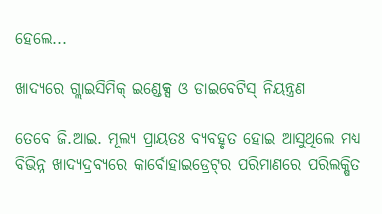ହେଲେ...

ଖାଦ୍ୟରେ ଗ୍ଲାଇସିମିକ୍‌ ଇଣ୍ଡେକ୍ସ ଓ ଡାଇବେଟିସ୍‌ ନିୟନ୍ତ୍ରଣ

ତେବେ ଜି.ଆଇ. ମୂଲ୍ୟ ପ୍ରାୟତଃ ବ୍ୟବହୃତ ହୋଇ ଆସୁଥିଲେ ମଧ୍ୟ ବିଭିନ୍ନ ଖାଦ୍ୟଦ୍ରବ୍ୟରେ କାର୍ବୋହାଇଡ୍ରେଟ୍‌ର ପରିମାଣରେ ପରିଲକ୍ଷିତ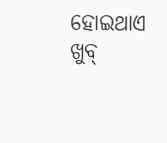ହୋଇଥାଏ ଖୁବ୍‌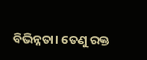ବିଭିନ୍ନତା। ତେଣୁ ରକ୍ତ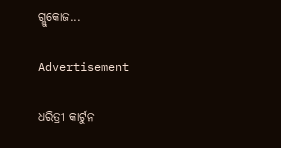ଗ୍ଲୁକୋଜ...

Advertisement

ଧରିତ୍ରୀ କାର୍ଟୁନ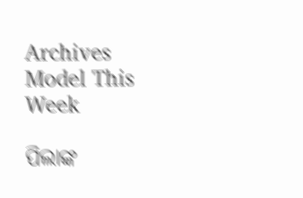Archives
Model This Week

ପିଲାଙ୍କ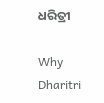ଧରିତ୍ରୀ

Why Dharitri